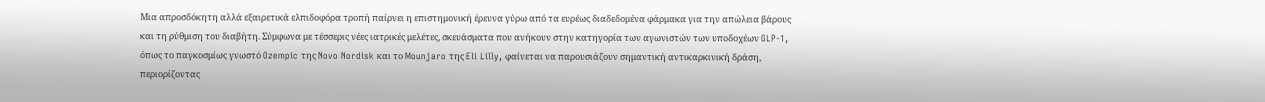Μια απροσδόκητη αλλά εξαιρετικά ελπιδοφόρα τροπή παίρνει η επιστημονική έρευνα γύρω από τα ευρέως διαδεδομένα φάρμακα για την απώλεια βάρους και τη ρύθμιση του διαβήτη. Σύμφωνα με τέσσερις νέες ιατρικές μελέτες, σκευάσματα που ανήκουν στην κατηγορία των αγωνιστών των υποδοχέων GLP-1, όπως το παγκοσμίως γνωστό Ozempic της Novo Nordisk και το Mounjaro της Eli Lilly, φαίνεται να παρουσιάζουν σημαντική αντικαρκινική δράση, περιορίζοντας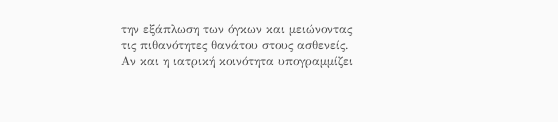την εξάπλωση των όγκων και μειώνοντας τις πιθανότητες θανάτου στους ασθενείς.
Αν και η ιατρική κοινότητα υπογραμμίζει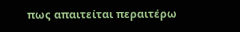πως απαιτείται περαιτέρω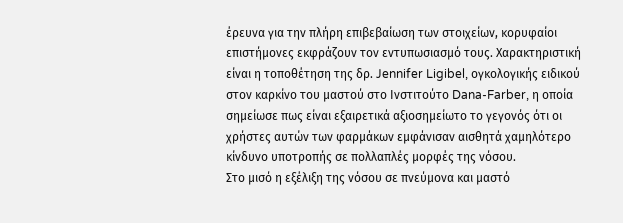έρευνα για την πλήρη επιβεβαίωση των στοιχείων, κορυφαίοι επιστήμονες εκφράζουν τον εντυπωσιασμό τους. Χαρακτηριστική είναι η τοποθέτηση της δρ. Jennifer Ligibel, ογκολογικής ειδικού στον καρκίνο του μαστού στο Ινστιτούτο Dana-Farber, η οποία σημείωσε πως είναι εξαιρετικά αξιοσημείωτο το γεγονός ότι οι χρήστες αυτών των φαρμάκων εμφάνισαν αισθητά χαμηλότερο κίνδυνο υποτροπής σε πολλαπλές μορφές της νόσου.
Στο μισό η εξέλιξη της νόσου σε πνεύμονα και μαστό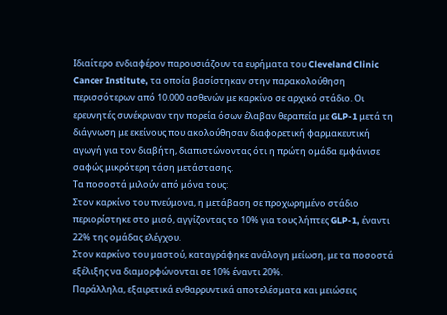Ιδιαίτερο ενδιαφέρον παρουσιάζουν τα ευρήματα του Cleveland Clinic Cancer Institute, τα οποία βασίστηκαν στην παρακολούθηση περισσότερων από 10.000 ασθενών με καρκίνο σε αρχικό στάδιο. Οι ερευνητές συνέκριναν την πορεία όσων έλαβαν θεραπεία με GLP-1 μετά τη διάγνωση με εκείνους που ακολούθησαν διαφορετική φαρμακευτική αγωγή για τον διαβήτη, διαπιστώνοντας ότι η πρώτη ομάδα εμφάνισε σαφώς μικρότερη τάση μετάστασης.
Τα ποσοστά μιλούν από μόνα τους:
Στον καρκίνο του πνεύμονα, η μετάβαση σε προχωρημένο στάδιο περιορίστηκε στο μισό, αγγίζοντας το 10% για τους λήπτες GLP-1, έναντι 22% της ομάδας ελέγχου.
Στον καρκίνο του μαστού, καταγράφηκε ανάλογη μείωση, με τα ποσοστά εξέλιξης να διαμορφώνονται σε 10% έναντι 20%.
Παράλληλα, εξαιρετικά ενθαρρυντικά αποτελέσματα και μειώσεις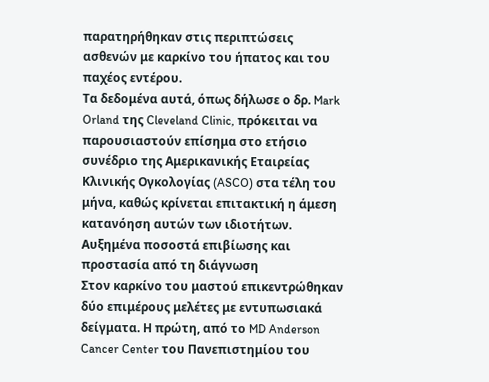παρατηρήθηκαν στις περιπτώσεις ασθενών με καρκίνο του ήπατος και του παχέος εντέρου.
Τα δεδομένα αυτά, όπως δήλωσε ο δρ. Mark Orland της Cleveland Clinic, πρόκειται να παρουσιαστούν επίσημα στο ετήσιο συνέδριο της Αμερικανικής Εταιρείας Κλινικής Ογκολογίας (ASCO) στα τέλη του μήνα, καθώς κρίνεται επιτακτική η άμεση κατανόηση αυτών των ιδιοτήτων.
Αυξημένα ποσοστά επιβίωσης και προστασία από τη διάγνωση
Στον καρκίνο του μαστού επικεντρώθηκαν δύο επιμέρους μελέτες με εντυπωσιακά δείγματα. Η πρώτη, από το MD Anderson Cancer Center του Πανεπιστημίου του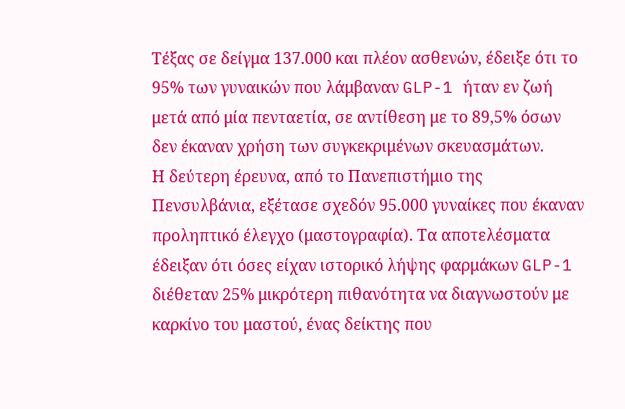Τέξας σε δείγμα 137.000 και πλέον ασθενών, έδειξε ότι το 95% των γυναικών που λάμβαναν GLP-1 ήταν εν ζωή μετά από μία πενταετία, σε αντίθεση με το 89,5% όσων δεν έκαναν χρήση των συγκεκριμένων σκευασμάτων.
Η δεύτερη έρευνα, από το Πανεπιστήμιο της Πενσυλβάνια, εξέτασε σχεδόν 95.000 γυναίκες που έκαναν προληπτικό έλεγχο (μαστογραφία). Τα αποτελέσματα έδειξαν ότι όσες είχαν ιστορικό λήψης φαρμάκων GLP-1 διέθεταν 25% μικρότερη πιθανότητα να διαγνωστούν με καρκίνο του μαστού, ένας δείκτης που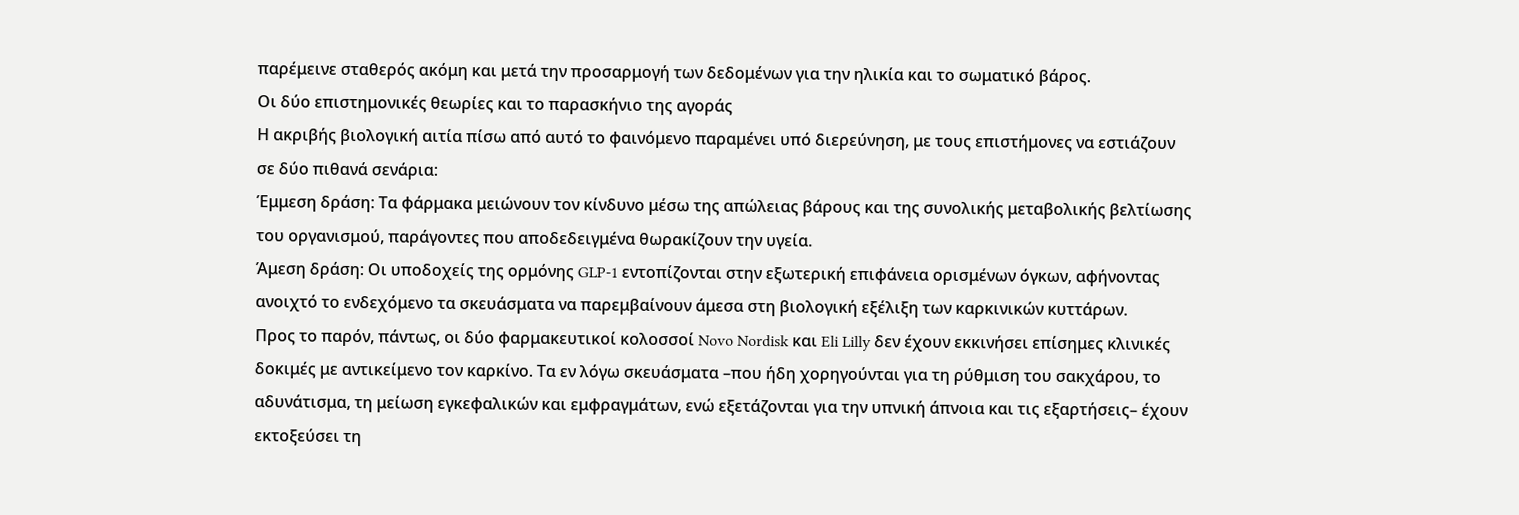παρέμεινε σταθερός ακόμη και μετά την προσαρμογή των δεδομένων για την ηλικία και το σωματικό βάρος.
Οι δύο επιστημονικές θεωρίες και το παρασκήνιο της αγοράς
Η ακριβής βιολογική αιτία πίσω από αυτό το φαινόμενο παραμένει υπό διερεύνηση, με τους επιστήμονες να εστιάζουν σε δύο πιθανά σενάρια:
Έμμεση δράση: Τα φάρμακα μειώνουν τον κίνδυνο μέσω της απώλειας βάρους και της συνολικής μεταβολικής βελτίωσης του οργανισμού, παράγοντες που αποδεδειγμένα θωρακίζουν την υγεία.
Άμεση δράση: Οι υποδοχείς της ορμόνης GLP-1 εντοπίζονται στην εξωτερική επιφάνεια ορισμένων όγκων, αφήνοντας ανοιχτό το ενδεχόμενο τα σκευάσματα να παρεμβαίνουν άμεσα στη βιολογική εξέλιξη των καρκινικών κυττάρων.
Προς το παρόν, πάντως, οι δύο φαρμακευτικοί κολοσσοί Novo Nordisk και Eli Lilly δεν έχουν εκκινήσει επίσημες κλινικές δοκιμές με αντικείμενο τον καρκίνο. Τα εν λόγω σκευάσματα –που ήδη χορηγούνται για τη ρύθμιση του σακχάρου, το αδυνάτισμα, τη μείωση εγκεφαλικών και εμφραγμάτων, ενώ εξετάζονται για την υπνική άπνοια και τις εξαρτήσεις– έχουν εκτοξεύσει τη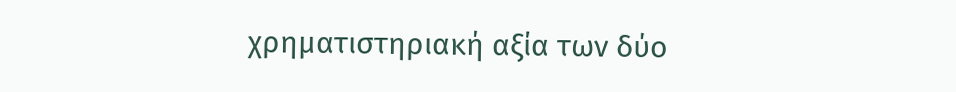χρηματιστηριακή αξία των δύο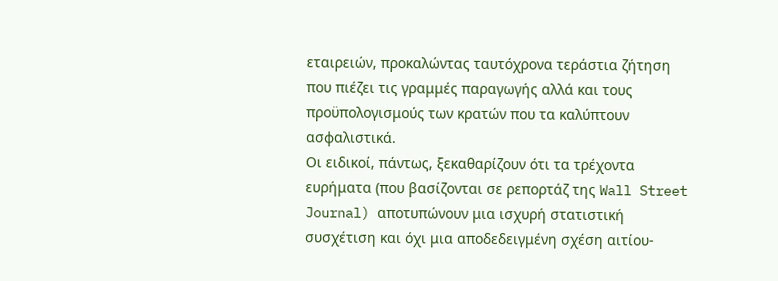εταιρειών, προκαλώντας ταυτόχρονα τεράστια ζήτηση που πιέζει τις γραμμές παραγωγής αλλά και τους προϋπολογισμούς των κρατών που τα καλύπτουν ασφαλιστικά.
Οι ειδικοί, πάντως, ξεκαθαρίζουν ότι τα τρέχοντα ευρήματα (που βασίζονται σε ρεπορτάζ της Wall Street Journal) αποτυπώνουν μια ισχυρή στατιστική συσχέτιση και όχι μια αποδεδειγμένη σχέση αιτίου-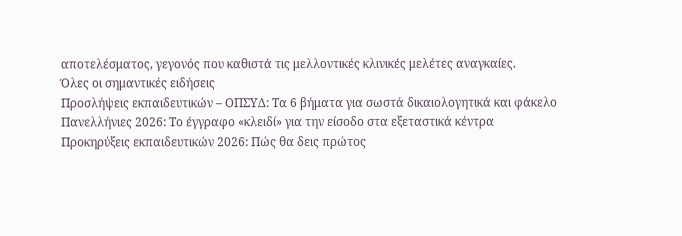αποτελέσματος, γεγονός που καθιστά τις μελλοντικές κλινικές μελέτες αναγκαίες.
Όλες οι σημαντικές ειδήσεις
Προσλήψεις εκπαιδευτικών – ΟΠΣΥΔ: Τα 6 βήματα για σωστά δικαιολογητικά και φάκελο
Πανελλήνιες 2026: Το έγγραφο «κλειδί» για την είσοδο στα εξεταστικά κέντρα
Προκηρύξεις εκπαιδευτικών 2026: Πώς θα δεις πρώτος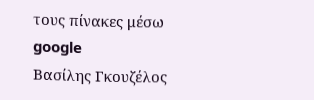τους πίνακες μέσω google
Βασίλης Γκουζέλος